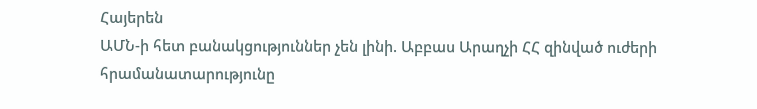Հայերեն
ԱՄՆ-ի հետ բանակցություններ չեն լինի. Աբբաս Արաղչի ՀՀ զինված ուժերի հրամանատարությունը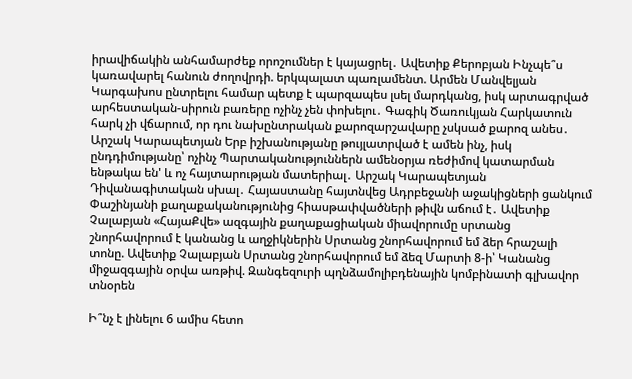իրավիճակին անհամարժեք որոշումներ է կայացրել․ Ավետիք Քերոբյան Ինչպե՞ս կառավարել հանուն ժողովրդի. երկպալատ պառլամենտ. Արմեն Մանվելյան Կարգախոս ընտրելու համար պետք է պարզապես լսել մարդկանց, իսկ արտագրված արհեստական-սիրուն բառերը ոչինչ չեն փոխելու․ Գագիկ Ծառուկյան Հարկատուն հարկ չի վճարում, որ դու նախընտրական քարոզարշավարը չսկսած քարոզ անես․ Արշակ Կարապետյան Երբ իշխանությանը թույլատրված է ամեն ինչ, իսկ ընդդիմությանը՝ ոչինչ Պարտականություններն ամենօրյա ռեժիմով կատարման ենթակա են' և ոչ հայտարության մատերիալ․ Արշակ Կարապետյան Դիվանագիտական սխալ․ Հայաստանը հայտնվեց Ադրբեջանի աջակիցների ցանկում Փաշինյանի քաղաքականությունից հիասթափվածների թիվն աճում է․ Ավետիք Չալաբյան «ՀայաՔվե» ազգային քաղաքացիական միավորումը սրտանց շնորհավորում է կանանց և աղջիկներին Սրտանց շնորհավորում եմ ձեր հրաշալի տոնը. Ավետիք Չալաբյան Սրտանց շնորհավորում եմ ձեզ Մարտի 8-ի՝ Կանանց միջազգային օրվա առթիվ. Զանգեզուրի պղնձամոլիբդենային կոմբինատի գլխավոր տնօրեն

Ի՞նչ է լինելու 6 ամիս հետո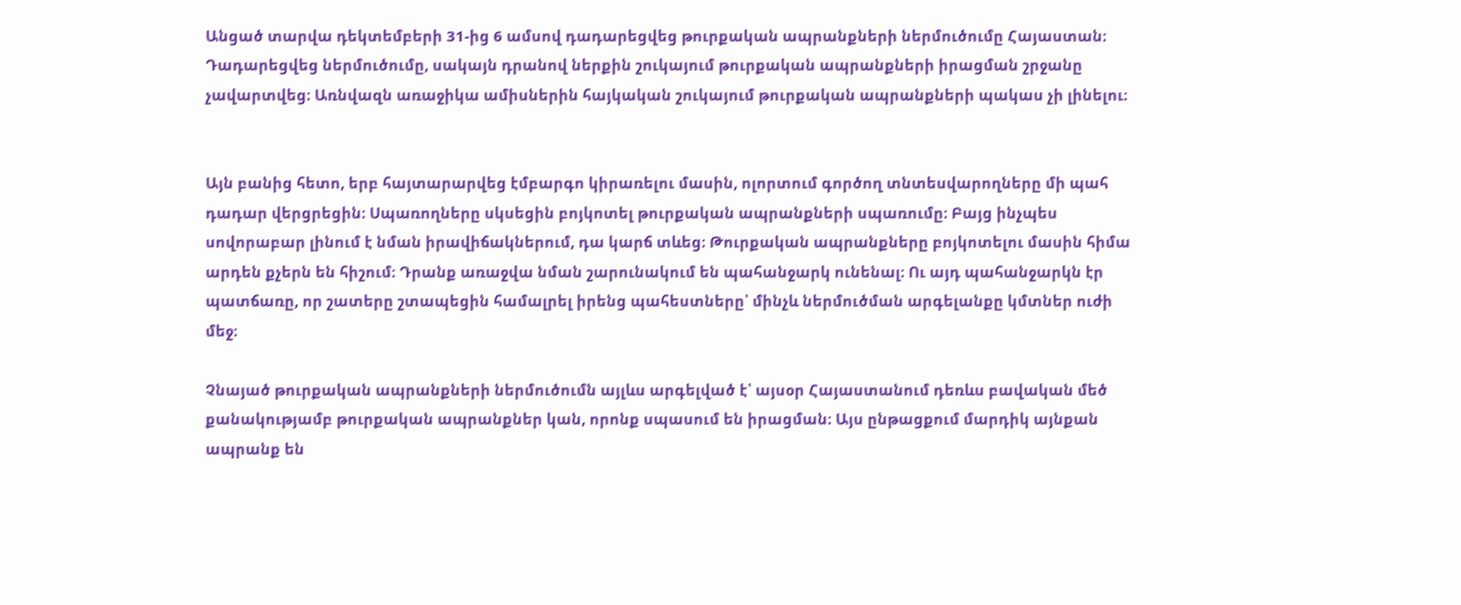Անցած տարվա դեկտեմբերի 31-ից 6 ամսով դադարեցվեց թուրքական ապրանքների ներմուծումը Հայաստան։ Դադարեցվեց ներմուծումը, սակայն դրանով ներքին շուկայում թուրքական ապրանքների իրացման շրջանը չավարտվեց։ Առնվազն առաջիկա ամիսներին հայկական շուկայում թուրքական ապրանքների պակաս չի լինելու։


Այն բանից հետո, երբ հայտարարվեց էմբարգո կիրառելու մասին, ոլորտում գործող տնտեսվարողները մի պահ դադար վերցրեցին։ Սպառողները սկսեցին բոյկոտել թուրքական ապրանքների սպառումը։ Բայց ինչպես սովորաբար լինում է նման իրավիճակներում, դա կարճ տևեց։ Թուրքական ապրանքները բոյկոտելու մասին հիմա արդեն քչերն են հիշում։ Դրանք առաջվա նման շարունակում են պահանջարկ ունենալ։ Ու այդ պահանջարկն էր պատճառը, որ շատերը շտապեցին համալրել իրենց պահեստները՝ մինչև ներմուծման արգելանքը կմտներ ուժի մեջ։

Չնայած թուրքական ապրանքների ներմուծումն այլևս արգելված է՝ այսօր Հայաստանում դեռևս բավական մեծ քանակությամբ թուրքական ապրանքներ կան, որոնք սպասում են իրացման։ Այս ընթացքում մարդիկ այնքան ապրանք են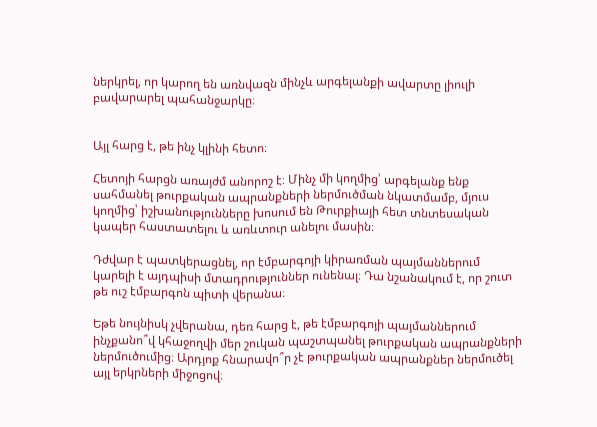ներկրել, որ կարող են առնվազն մինչև արգելանքի ավարտը լիուլի բավարարել պահանջարկը։


Այլ հարց է, թե ինչ կլինի հետո։

Հետոյի հարցն առայժմ անորոշ է։ Մինչ մի կողմից՝ արգելանք ենք սահմանել թուրքական ապրանքների ներմուծման նկատմամբ, մյուս կողմից՝ իշխանությունները խոսում են Թուրքիայի հետ տնտեսական կապեր հաստատելու և առևտուր անելու մասին։

Դժվար է պատկերացնել, որ էմբարգոյի կիրառման պայմաններում կարելի է այդպիսի մտադրություններ ունենալ։ Դա նշանակում է, որ շուտ թե ուշ էմբարգոն պիտի վերանա։

Եթե նույնիսկ չվերանա, դեռ հարց է, թե էմբարգոյի պայմաններում ինչքանո՞վ կհաջողվի մեր շուկան պաշտպանել թուրքական ապրանքների ներմուծումից։ Արդյոք հնարավո՞ր չէ թուրքական ապրանքներ ներմուծել այլ երկրների միջոցով։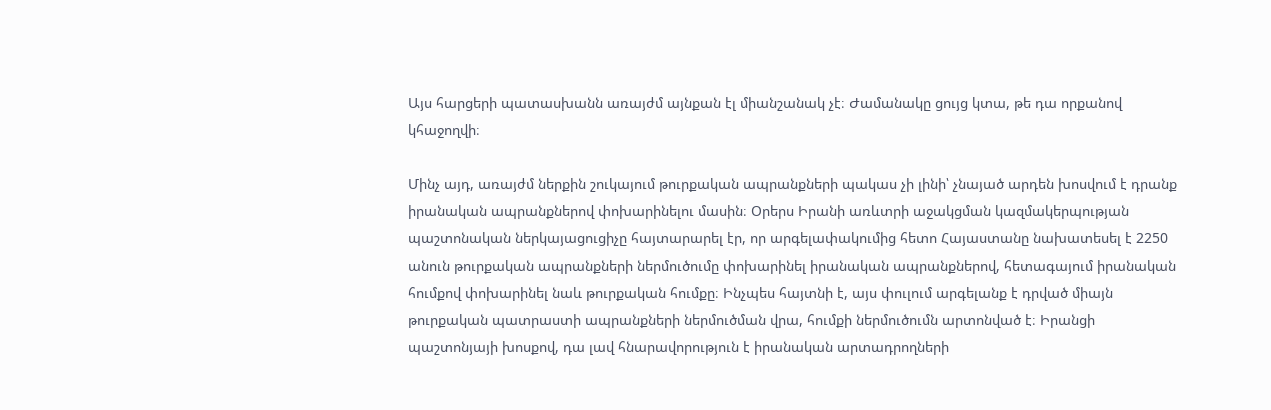Այս հարցերի պատասխանն առայժմ այնքան էլ միանշանակ չէ։ Ժամանակը ցույց կտա, թե դա որքանով կհաջողվի։

Մինչ այդ, առայժմ ներքին շուկայում թուրքական ապրանքների պակաս չի լինի՝ չնայած արդեն խոսվում է դրանք իրանական ապրանքներով փոխարինելու մասին։ Օրերս Իրանի առևտրի աջակցման կազմակերպության պաշտոնական ներկայացուցիչը հայտարարել էր, որ արգելափակումից հետո Հայաստանը նախատեսել է 2250 անուն թուրքական ապրանքների ներմուծումը փոխարինել իրանական ապրանքներով, հետագայում իրանական հումքով փոխարինել նաև թուրքական հումքը։ Ինչպես հայտնի է, այս փուլում արգելանք է դրված միայն թուրքական պատրաստի ապրանքների ներմուծման վրա, հումքի ներմուծումն արտոնված է։ Իրանցի պաշտոնյայի խոսքով, դա լավ հնարավորություն է իրանական արտադրողների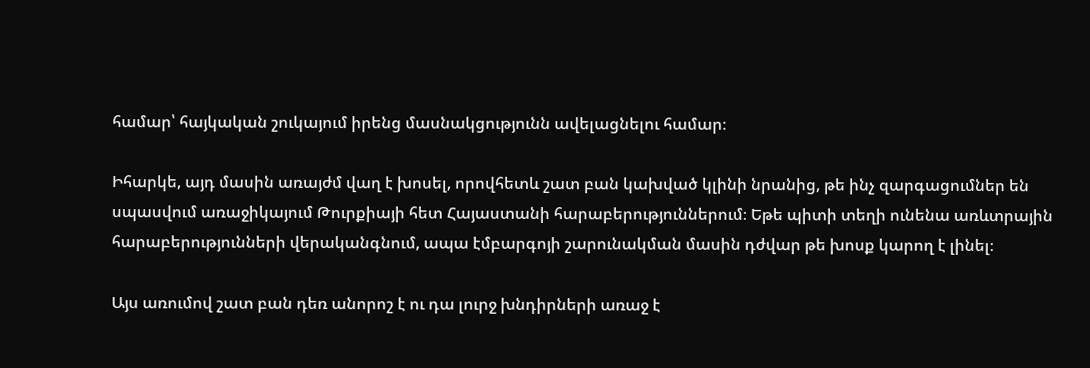համար՝ հայկական շուկայում իրենց մասնակցությունն ավելացնելու համար։

Իհարկե, այդ մասին առայժմ վաղ է խոսել, որովհետև շատ բան կախված կլինի նրանից, թե ինչ զարգացումներ են սպասվում առաջիկայում Թուրքիայի հետ Հայաստանի հարաբերություններում։ Եթե պիտի տեղի ունենա առևտրային հարաբերությունների վերականգնում, ապա էմբարգոյի շարունակման մասին դժվար թե խոսք կարող է լինել։

Այս առումով շատ բան դեռ անորոշ է ու դա լուրջ խնդիրների առաջ է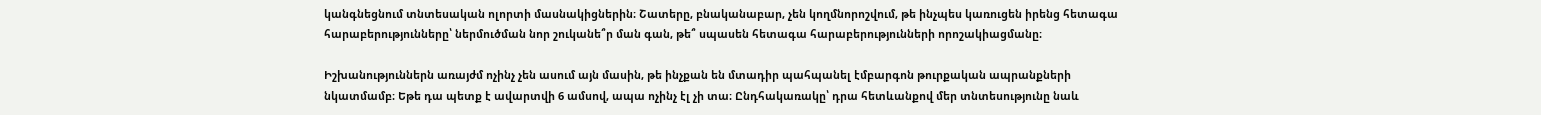կանգնեցնում տնտեսական ոլորտի մասնակիցներին։ Շատերը, բնականաբար, չեն կողմնորոշվում, թե ինչպես կառուցեն իրենց հետագա հարաբերությունները՝ ներմուծման նոր շուկանե՞ր ման գան, թե՞ սպասեն հետագա հարաբերությունների որոշակիացմանը։

Իշխանություններն առայժմ ոչինչ չեն ասում այն մասին, թե ինչքան են մտադիր պահպանել էմբարգոն թուրքական ապրանքների նկատմամբ։ Եթե դա պետք է ավարտվի 6 ամսով, ապա ոչինչ էլ չի տա։ Ընդհակառակը՝ դրա հետևանքով մեր տնտեսությունը նաև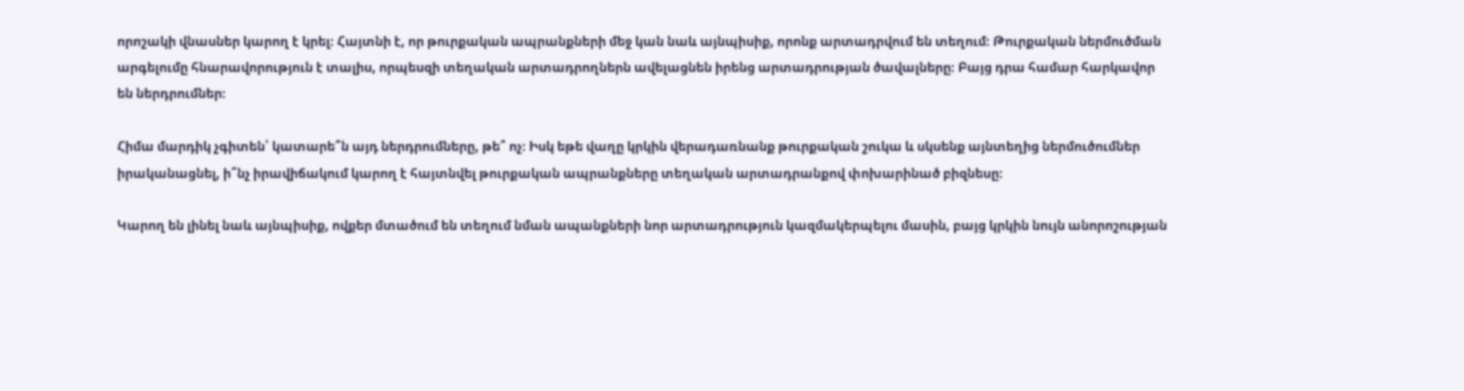որոշակի վնասներ կարող է կրել։ Հայտնի է, որ թուրքական ապրանքների մեջ կան նաև այնպիսիք, որոնք արտադրվում են տեղում։ Թուրքական ներմուծման արգելումը հնարավորություն է տալիս, որպեսզի տեղական արտադրողներն ավելացնեն իրենց արտադրության ծավալները։ Բայց դրա համար հարկավոր են ներդրումներ։

Հիմա մարդիկ չգիտեն՝ կատարե՞ն այդ ներդրումները, թե՞ ոչ։ Իսկ եթե վաղը կրկին վերադառնանք թուրքական շուկա և սկսենք այնտեղից ներմուծումներ իրականացնել, ի՞նչ իրավիճակում կարող է հայտնվել թուրքական ապրանքները տեղական արտադրանքով փոխարինած բիզնեսը։

Կարող են լինել նաև այնպիսիք, ովքեր մտածում են տեղում նման ապանքների նոր արտադրություն կազմակերպելու մասին, բայց կրկին նույն անորոշության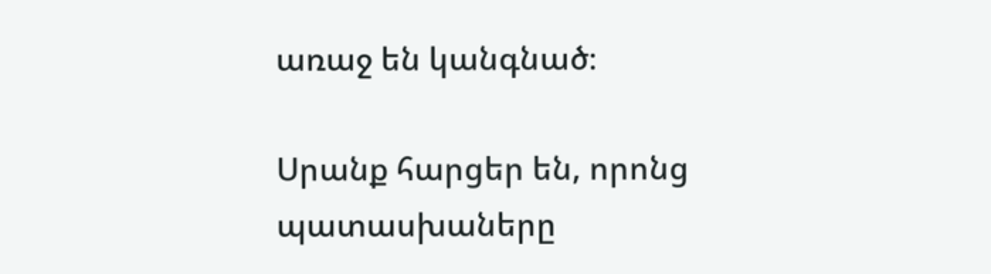առաջ են կանգնած։

Սրանք հարցեր են, որոնց պատասխաները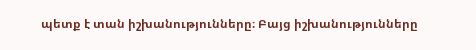պետք է տան իշխանությունները։ Բայց իշխանությունները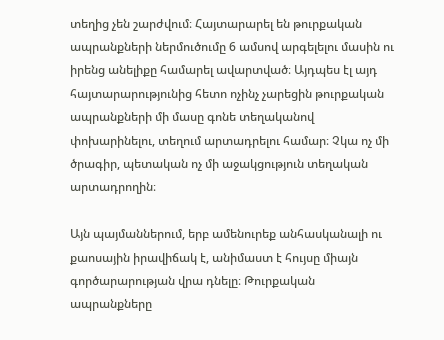տեղից չեն շարժվում։ Հայտարարել են թուրքական ապրանքների ներմուծումը 6 ամսով արգելելու մասին ու իրենց անելիքը համարել ավարտված։ Այդպես էլ այդ հայտարարությունից հետո ոչինչ չարեցին թուրքական ապրանքների մի մասը գոնե տեղականով փոխարինելու, տեղում արտադրելու համար։ Չկա ոչ մի ծրագիր, պետական ոչ մի աջակցություն տեղական արտադրողին։

Այն պայմաններում, երբ ամենուրեք անհասկանալի ու քաոսային իրավիճակ է, անիմաստ է հույսը միայն գործարարության վրա դնելը։ Թուրքական ապրանքները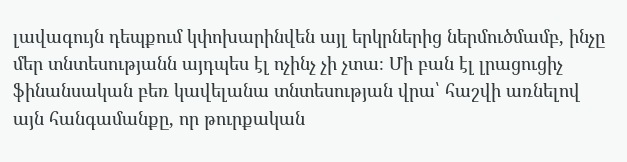լավագույն դեպքում կփոխարինվեն այլ երկրներից ներմուծմամբ, ինչը մեր տնտեսությանն այդպես էլ ոչինչ չի չտա։ Մի բան էլ լրացուցիչ ֆինանսական բեռ կավելանա տնտեսության վրա՝ հաշվի առնելով այն հանգամանքը, որ թուրքական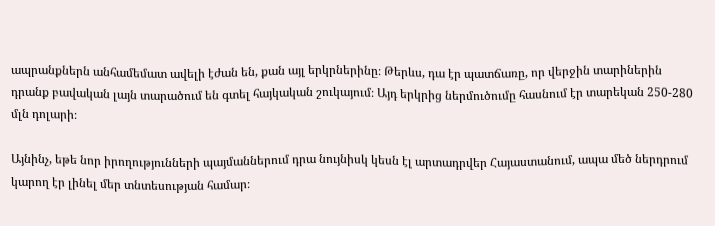ապրանքներն անհամեմատ ավելի էժան են, քան այլ երկրներինը։ Թերևս, դա էր պատճառը, որ վերջին տարիներին դրանք բավական լայն տարածում են գտել հայկական շուկայում։ Այդ երկրից ներմուծումը հասնում էր տարեկան 250-280 մլն դոլարի։

Այնինչ, եթե նոր իրողությունների պայմաններում դրա նույնիսկ կեսն էլ արտադրվեր Հայաստանում, ապա մեծ ներդրում կարող էր լինել մեր տնտեսության համար։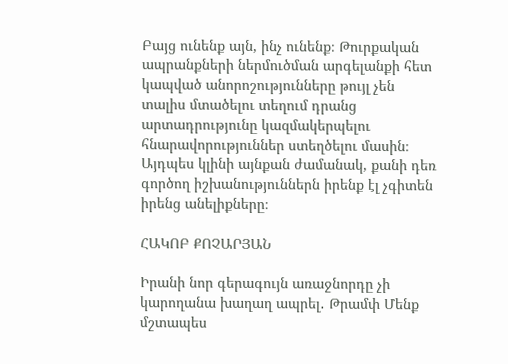Բայց ունենք այն, ինչ ունենք։ Թուրքական ապրանքների ներմուծման արգելանքի հետ կապված անորոշությունները թույլ չեն տալիս մտածելու տեղում դրանց արտադրությունը կազմակերպելու հնարավորություններ ստեղծելու մասին։ Այդպես կլինի այնքան ժամանակ, քանի դեռ գործող իշխանություններն իրենք էլ չգիտեն իրենց անելիքները։

ՀԱԿՈԲ ՔՈՉԱՐՅԱՆ

Իրանի նոր գերագույն առաջնորդը չի կարողանա խաղաղ ապրել․ Թրամփ Մենք մշտապես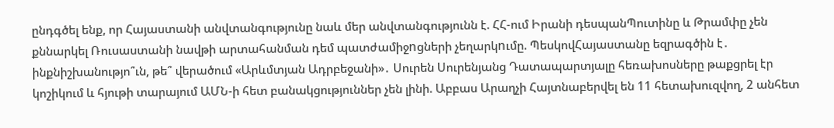ընդգծել ենք, որ Հայաստանի անվտանգությունը նաև մեր անվտանգությունն է. ՀՀ-ում Իրանի դեսպանՊուտինը և Թրամփը չեն քննարկել Ռուսաստանի նավթի արտահանման դեմ պատժամիջnցների չեղարկnւմը. ՊեսկովՀայաստանը եզրագծին է․ ինքնիշխանությո՞ւն, թե՞ վերածում «Արևմտյան Ադրբեջանի»․ Սուրեն Սուրենյանց Դատապարտյալը հեռախոսները թաքցրել էր կոշիկում և հյութի տարայում ԱՄՆ-ի հետ բանակցություններ չեն լինի. Աբբաս Արաղչի Հայտնաբերվել են 11 հետախուզվող, 2 անհետ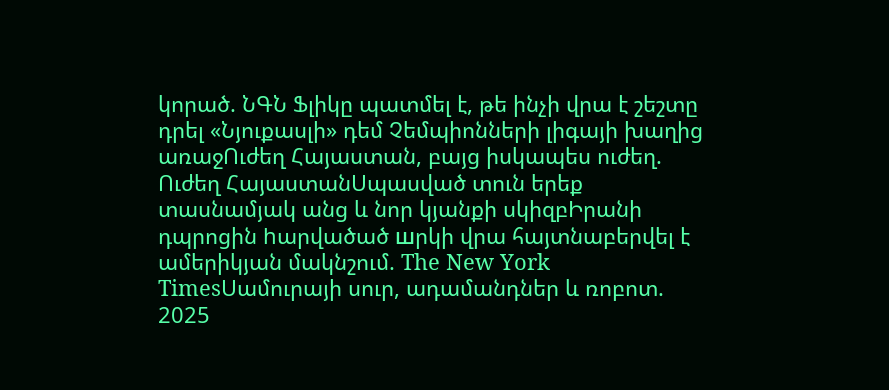կորած. ՆԳՆ Ֆլիկը պատմել է, թե ինչի վրա է շեշտը դրել «Նյուքասլի» դեմ Չեմպիոնների լիգայի խաղից առաջՈւժեղ Հայաստան, բայց իսկապես ուժեղ. Ուժեղ ՀայաստանՍպասված տուն երեք տասնամյակ անց և նոր կյանքի սկիզբԻրանի դպրոցին hարվածած шրկի վրա հայտնաբերվել է ամերիկյան մակնշում. The New York TimesՍամուրայի սուր, ադամանդներ և ռոբոտ. 2025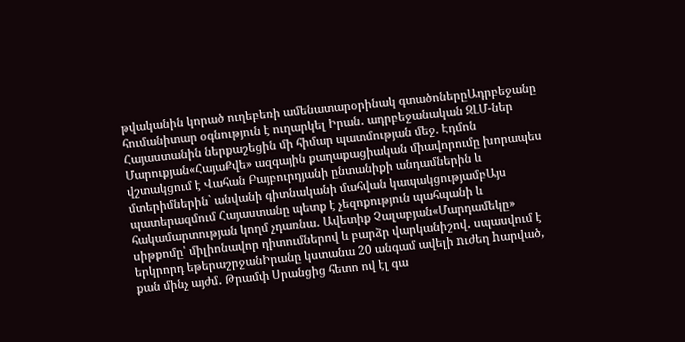թվականին կորած ուղեբեռի ամենատարօրինակ գտածոներըԱդրբեջանը հումանիտար օգնություն է ուղարկել Իրան․ ադրբեջանական ԶԼՄ-ներ Հայաստանին ներքաշեցին մի հիմար պատմության մեջ. Էդմոն Մարուքյան«ՀայաՔվե» ազգային քաղաքացիական միավորումը խորապես վշտակցում է Վահան Բայբուրդյանի ընտանիքի անդամներին և մտերիմներին` անվանի գիտնականի մահվան կապակցությամբԱյս պատերազմում Հայաստանը պետք է չեզոքություն պահպանի և հակամարտության կողմ չդառնա․ Ավետիք Չալաբյան«Մարդամեկը» սիթքոմը՝ միլիոնավոր դիտումներով և բարձր վարկանիշով․ սպասվում է երկրորդ եթերաշրջանԻրանը կստանա 20 անգամ ավելի nւժեղ hարված, քան մինչ այժմ․ Թրամփ Սրանցից հետո ով էլ գա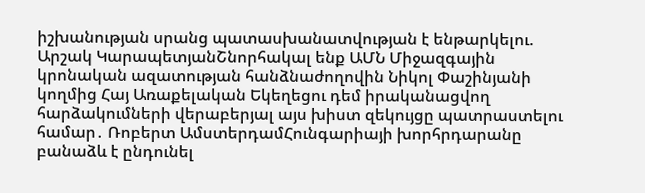իշխանության սրանց պատասխանատվության է ենթարկելու. Արշակ ԿարապետյանՇնորհակալ ենք ԱՄՆ Միջազգային կրոնական ազատության հանձնաժողովին Նիկոլ Փաշինյանի կողմից Հայ Առաքելական Եկեղեցու դեմ իրականացվող հարձակումների վերաբերյալ այս խիստ զեկույցը պատրաստելու համար․ Ռոբերտ ԱմստերդամՀունգարիայի խորհրդարանը բանաձև է ընդունել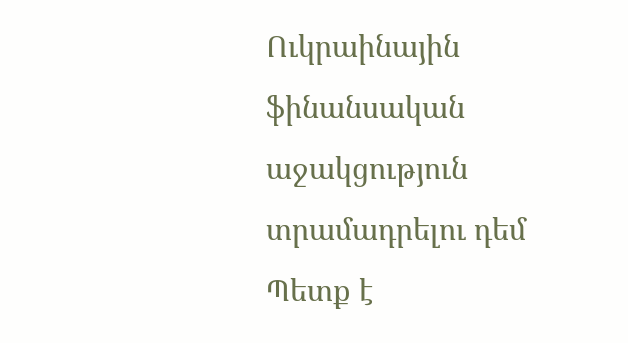Ուկրաինային ֆինանսական աջակցություն տրամադրելու դեմ Պետք է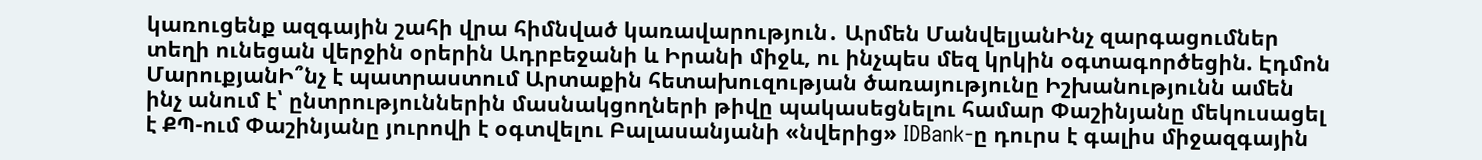կառուցենք ազգային շահի վրա հիմնված կառավարություն․ Արմեն ՄանվելյանԻնչ զարգացումներ տեղի ունեցան վերջին օրերին Ադրբեջանի և Իրանի միջև, ու ինչպես մեզ կրկին օգտագործեցին. Էդմոն ՄարուքյանԻ՞նչ է պատրաստում Արտաքին հետախուզության ծառայությունը Իշխանությունն ամեն ինչ անում է՝ ընտրություններին մասնակցողների թիվը պակասեցնելու համար Փաշինյանը մեկուսացել է ՔՊ-ում Փաշինյանը յուրովի է օգտվելու Բալասանյանի «նվերից» IDBank-ը դուրս է գալիս միջազգային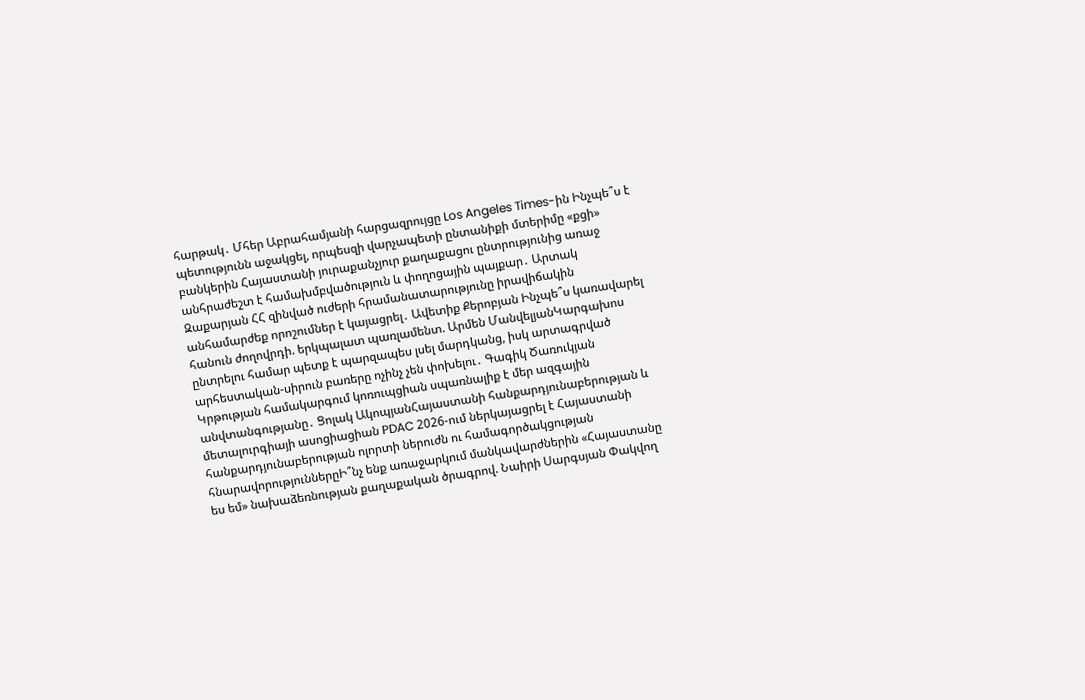հարթակ․ Մհեր Աբրահամյանի հարցազրույցը Los Angeles Times-ին Ինչպե՞ս է պետությունն աջակցել, որպեսզի վարչապետի ընտանիքի մտերիմը «քցի» բանկերին Հայաստանի յուրաքանչյուր քաղաքացու ընտրությունից առաջ անհրաժեշտ է համախմբվածություն և փողոցային պայքար․ Արտակ Զաքարյան ՀՀ զինված ուժերի հրամանատարությունը իրավիճակին անհամարժեք որոշումներ է կայացրել․ Ավետիք Քերոբյան Ինչպե՞ս կառավարել հանուն ժողովրդի. երկպալատ պառլամենտ. Արմեն ՄանվելյանԿարգախոս ընտրելու համար պետք է պարզապես լսել մարդկանց, իսկ արտագրված արհեստական-սիրուն բառերը ոչինչ չեն փոխելու․ Գագիկ Ծառուկյան Կրթության համակարգում կոռուպցիան սպառնալիք է մեր ազգային անվտանգությանը․ Ցոլակ ԱկոպյանՀայաստանի հանքարդյունաբերության և մետալուրգիայի ասոցիացիան PDAC 2026-ում ներկայացրել է Հայաստանի հանքարդյունաբերության ոլորտի ներուժն ու համագործակցության հնարավորություններըԻ՞նչ ենք առաջարկում մանկավարժներին «Հայաստանը ես եմ» նախաձեռնության քաղաքական ծրագրով. Նաիրի Սարգսյան Փակվող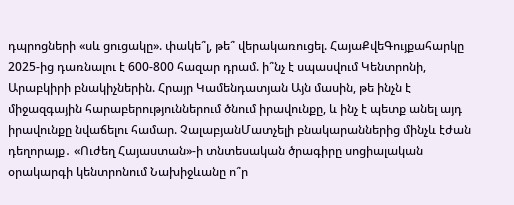դպրոցների «սև ցուցակը». փակե՞լ, թե՞ վերակառուցել. ՀայաՔվեԳույքահարկը 2025-ից դառնալու է 600-800 հազար դրամ. ի՞նչ է սպասվում Կենտրոնի, Արաբկիրի բնակիչներին. Հրայր Կամենդատյան Այն մասին, թե ինչն է միջազգային հարաբերություններում ծնում իրավունքը, և ինչ է պետք անել այդ իրավունքը նվաճելու համար. ՉալաբյանՄատչելի բնակարաններից մինչև էժան դեղորայք․ «Ուժեղ Հայաստան»-ի տնտեսական ծրագիրը սոցիալական օրակարգի կենտրոնում Նախիջևանը ո՞ր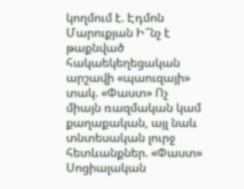կողմում է. Էդմոն Մարուքյան Ի՞նչ է թաքնված հակաեկեղեցական արշավի «պաուզայի» տակ. «Փաստ» Ոչ միայն ռազմական կամ քաղաքական, այլ նաև տնտեսական լուրջ հետևանքներ. «Փաստ» Սոցիալական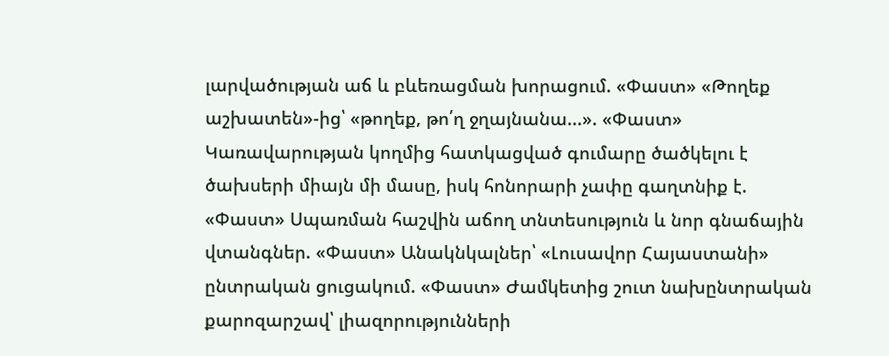լարվածության աճ և բևեռացման խորացում. «Փաստ» «Թողեք աշխատեն»-ից՝ «թողեք, թո՛ղ ջղայնանա...». «Փաստ» Կառավարության կողմից հատկացված գումարը ծածկելու է ծախսերի միայն մի մասը, իսկ հոնորարի չափը գաղտնիք է. «Փաստ» Սպառման հաշվին աճող տնտեսություն և նոր գնաճային վտանգներ. «Փաստ» Անակնկալներ՝ «Լուսավոր Հայաստանի» ընտրական ցուցակում. «Փաստ» Ժամկետից շուտ նախընտրական քարոզարշավ՝ լիազորությունների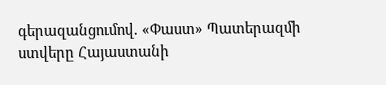գերազանցումով. «Փաստ» Պատերազմի ստվերը Հայաստանի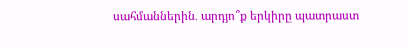սահմաններին․ արդյո՞ք երկիրը պատրաստ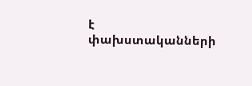է փախստականների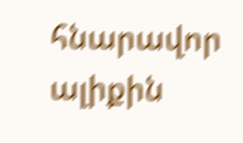հնարավոր ալիքին